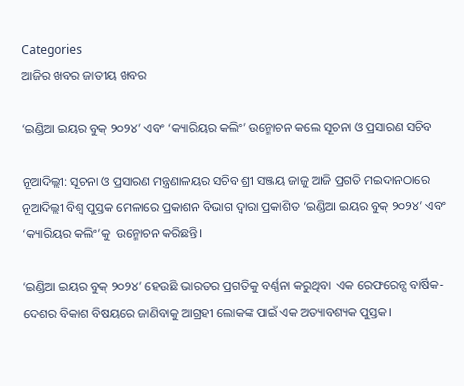Categories
ଆଜିର ଖବର ଜାତୀୟ ଖବର

‘ଇଣ୍ଡିଆ ଇୟର ବୁକ୍ ୨୦୨୪’ ଏବଂ ‘କ୍ୟାରିୟର କଲିଂ’ ଉନ୍ମୋଚନ କଲେ ସୂଚନା ଓ ପ୍ରସାରଣ ସଚିବ

ନୂଆଦିଲ୍ଲୀ: ସୂଚନା ଓ ପ୍ରସାରଣ ମନ୍ତ୍ରଣାଳୟର ସଚିବ ଶ୍ରୀ ସଞ୍ଜୟ ଜାଜୁ ଆଜି ପ୍ରଗତି ମଇଦାନଠାରେ ନୂଆଦିଲ୍ଲୀ ବିଶ୍ୱ ପୁସ୍ତକ ମେଳାରେ ପ୍ରକାଶନ ବିଭାଗ ଦ୍ୱାରା ପ୍ରକାଶିତ ‘ଇଣ୍ଡିଆ ଇୟର ବୁକ୍ ୨୦୨୪’ ଏବଂ ‘କ୍ୟାରିୟର କଲିଂ’କୁ  ଉନ୍ମୋଚନ କରିଛନ୍ତି।

‘ଇଣ୍ଡିଆ ଇୟର ବୁକ୍ ୨୦୨୪’ ହେଉଛି ଭାରତର ପ୍ରଗତିକୁ ବର୍ଣ୍ଣନା କରୁଥିବା  ଏକ ରେଫରେନ୍ସ ବାର୍ଷିକ- ଦେଶର ବିକାଶ ବିଷୟରେ ଜାଣିବାକୁ ଆଗ୍ରହୀ ଲୋକଙ୍କ ପାଇଁ ଏକ ଅତ୍ୟାବଶ୍ୟକ ପୁସ୍ତକ।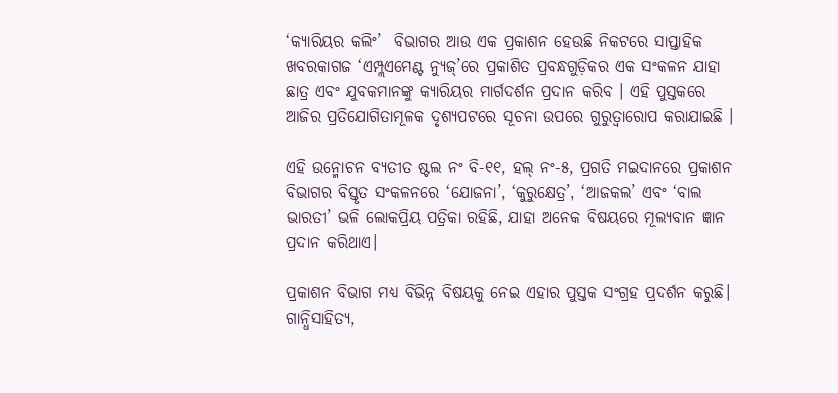‘କ୍ୟାରିୟର କଲିଂ’  ବିଭାଗର ଆଉ ଏକ ପ୍ରକାଶନ ହେଉଛି ନିକଟରେ ସାପ୍ତାହିକ ଖବରକାଗଜ ‘ଏମ୍ପ୍ଲଏମେଣ୍ଟ ନ୍ୟୁଜ୍’ରେ ପ୍ରକାଶିତ ପ୍ରବନ୍ଧଗୁଡ଼ିକର ଏକ ସଂକଳନ ଯାହା ଛାତ୍ର ଏବଂ ଯୁବକମାନଙ୍କୁ କ୍ୟାରିୟର ମାର୍ଗଦର୍ଶନ ପ୍ରଦାନ କରିବ । ଏହି ପୁସ୍ତକରେ ଆଜିର ପ୍ରତିଯୋଗିତାମୂଳକ ଦୃଶ୍ୟପଟରେ ସୂଚନା ଉପରେ ଗୁରୁତ୍ୱାରୋପ କରାଯାଇଛି ।

ଏହି ଉନ୍ମୋଚନ ବ୍ୟତୀତ ଷ୍ଟଲ ନଂ ବି-୧୧, ହଲ୍ ନଂ-୫, ପ୍ରଗତି ମଇଦାନରେ ପ୍ରକାଶନ ବିଭାଗର ବିସ୍ତୃତ ସଂକଳନରେ ‘ଯୋଜନା’, ‘କୁରୁକ୍ଷେତ୍ର’, ‘ଆଜକଲ’ ଏବଂ ‘ବାଲ ଭାରତୀ’ ଭଳି ଲୋକପ୍ରିୟ ପତ୍ରିକା ରହିଛି, ଯାହା ଅନେକ ବିଷୟରେ ମୂଲ୍ୟବାନ ଜ୍ଞାନ ପ୍ରଦାନ କରିଥାଏ।

ପ୍ରକାଶନ ବିଭାଗ ମଧ୍ୟ ବିଭିନ୍ନ ବିଷୟକୁ ନେଇ ଏହାର ପୁସ୍ତକ ସଂଗ୍ରହ ପ୍ରଦର୍ଶନ କରୁଛି। ଗାନ୍ଧିସାହିତ୍ୟ,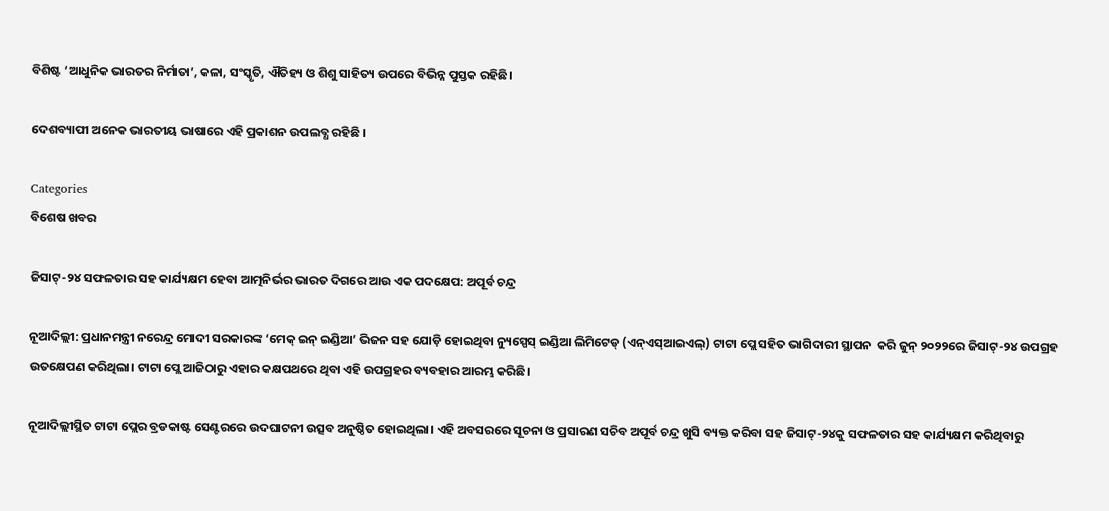ବିଶିଷ୍ଟ ‘ଆଧୁନିକ ଭାରତର ନିର୍ମାତା’, କଳା, ସଂସ୍କୃତି, ଐତିହ୍ୟ ଓ ଶିଶୁ ସାହିତ୍ୟ ଉପରେ ବିଭିନ୍ନ ପୁସ୍ତକ ରହିଛି।

ଦେଶବ୍ୟାପୀ ଅନେକ ଭାରତୀୟ ଭାଷାରେ ଏହି ପ୍ରକାଶନ ଉପଲବ୍ଧ ରହିଛି ।

Categories
ବିଶେଷ ଖବର

ଜିସାଟ୍-୨୪ ସଫଳତାର ସହ କାର୍ଯ୍ୟକ୍ଷମ ହେବା ଆତ୍ମନିର୍ଭର ଭାରତ ଦିଗରେ ଆଉ ଏକ ପଦକ୍ଷେପ: ଅପୂର୍ବ ଚନ୍ଦ୍ର

ନୂଆଦିଲ୍ଲୀ: ପ୍ରଧାନମନ୍ତ୍ରୀ ନରେନ୍ଦ୍ର ମୋଦୀ ସରକାରଙ୍କ ‘ମେକ୍ ଇନ୍ ଇଣ୍ଡିଆ’ ଭିଜନ ସହ ଯୋଡ଼ି ହୋଇଥିବା ନ୍ୟୁସ୍ପେସ୍ ଇଣ୍ଡିଆ ଲିମିଟେଡ୍ (ଏନ୍ଏସ୍ଆଇଏଲ୍) ଟାଟା ପ୍ଲେ ସହିତ ଭାଗିଦାରୀ ସ୍ଥାପନ  କରି ଜୁନ୍ ୨୦୨୨ରେ ଜିସାଟ୍-୨୪ ଉପଗ୍ରହ ଉତକ୍ଷେପଣ କରିଥିଲା। ଟାଟା ପ୍ଲେ ଆଜିଠାରୁ ଏହାର କକ୍ଷପଥରେ ଥିବା ଏହି ଉପଗ୍ରହର ବ୍ୟବହାର ଆରମ୍ଭ କରିଛି।

ନୂଆଦିଲ୍ଲୀସ୍ଥିତ ଟାଟା ପ୍ଲେର ବ୍ରଡକାଷ୍ଟ ସେଣ୍ଟରରେ ଉଦଘାଟନୀ ଉତ୍ସବ ଅନୁଷ୍ଠିତ ହୋଇଥିଲା। ଏହି ଅବସରରେ ସୂଚନା ଓ ପ୍ରସାରଣ ସଚିବ ଅପୂର୍ବ ଚନ୍ଦ୍ର ଖୁସି ବ୍ୟକ୍ତ କରିବା ସହ ଜିସାଟ୍-୨୪କୁ ସଫଳତାର ସହ କାର୍ଯ୍ୟକ୍ଷମ କରିଥିବାରୁ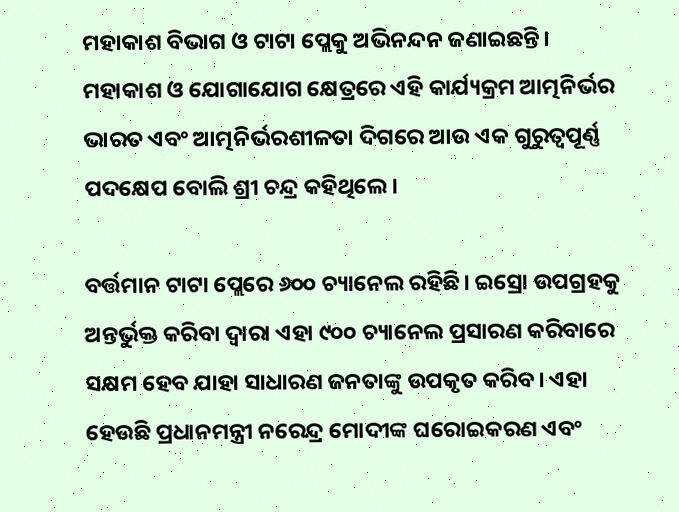ମହାକାଶ ବିଭାଗ ଓ ଟାଟା ପ୍ଲେକୁ ଅଭିନନ୍ଦନ ଜଣାଇଛନ୍ତି। ମହାକାଶ ଓ ଯୋଗାଯୋଗ କ୍ଷେତ୍ରରେ ଏହି କାର୍ଯ୍ୟକ୍ରମ ଆତ୍ମନିର୍ଭର ଭାରତ ଏବଂ ଆତ୍ମନିର୍ଭରଶୀଳତା ଦିଗରେ ଆଉ ଏକ ଗୁରୁତ୍ୱପୂର୍ଣ୍ଣ ପଦକ୍ଷେପ ବୋଲି ଶ୍ରୀ ଚନ୍ଦ୍ର କହିଥିଲେ।

ବର୍ତ୍ତମାନ ଟାଟା ପ୍ଲେରେ ୬୦୦ ଚ୍ୟାନେଲ ରହିଛି। ଇସ୍ରୋ ଉପଗ୍ରହକୁ ଅନ୍ତର୍ଭୁକ୍ତ କରିବା ଦ୍ୱାରା ଏହା ୯୦୦ ଚ୍ୟାନେଲ ପ୍ରସାରଣ କରିବାରେ ସକ୍ଷମ ହେବ ଯାହା ସାଧାରଣ ଜନତାଙ୍କୁ ଉପକୃତ କରିବ। ଏହା ହେଉଛି ପ୍ରଧାନମନ୍ତ୍ରୀ ନରେନ୍ଦ୍ର ମୋଦୀଙ୍କ ଘରୋଇକରଣ ଏବଂ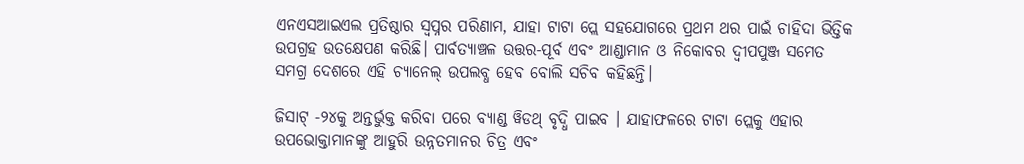ଏନଏସଆଇଏଲ ପ୍ରତିଷ୍ଠାର ସ୍ୱପ୍ନର ପରିଣାମ, ଯାହା ଟାଟା ପ୍ଲେ ସହଯୋଗରେ ପ୍ରଥମ ଥର ପାଇଁ ଚାହିଦା ଭିତ୍ତିକ ଉପଗ୍ରହ ଉତକ୍ଷେପଣ କରିଛି। ପାର୍ବତ୍ୟାଞ୍ଚଳ ଉତ୍ତର-ପୂର୍ବ ଏବଂ ଆଣ୍ଡାମାନ ଓ ନିକୋବର ଦ୍ୱୀପପୁଞ୍ଜ ସମେତ ସମଗ୍ର ଦେଶରେ ଏହି ଚ୍ୟାନେଲ୍ ଉପଲବ୍ଧ ହେବ ବୋଲି ସଚିବ କହିଛନ୍ତି।

ଜିସାଟ୍ -୨୪କୁ ଅନ୍ତର୍ଭୁକ୍ତ କରିବା ପରେ ବ୍ୟାଣ୍ଡ ୱିଡଥ୍ ବୃଦ୍ଧି ପାଇବ । ଯାହାଫଳରେ ଟାଟା ପ୍ଲେକୁ ଏହାର ଉପଭୋକ୍ତାମାନଙ୍କୁ ଆହୁରି ଉନ୍ନତମାନର ଚିତ୍ର ଏବଂ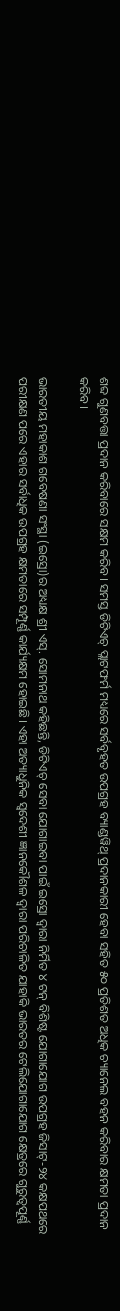ଶବ୍ଦ ଗୁଣବତ୍ତା ପ୍ରଦାନ କରିବାରେ ସକ୍ଷମ କରିବ। ସମସ୍ତ ଡିଟିଏଚ୍ ପ୍ଲାଟଫର୍ମ ମଧ୍ୟରେ ସର୍ବବୃହତ ଉପଗ୍ରହ ବ୍ୟାଣ୍ଡୱିଥ୍ ପ୍ରଦାନକାରୀ ହେବା ସହିତ ୫୦ ପ୍ରତିଶତ ଅଧିକ ଚ୍ୟାନେଲ ବହନ କରିବାର କ୍ଷମତା ପ୍ରଦାନ କରିବ।

ଭାରତୀୟ ମହାକାଶ ଗବେଷଣା ସଂସ୍ଥା (ଇସ୍ରୋ)ର ଅଧ୍ୟକ୍ଷ ଶ୍ରୀ ଏସ୍. ସୋମନାଥ କହିଛନ୍ତି, ଡିଟିଏଚ୍ ସେବା ଯୋଗାଇବା ପାଇଁ ଇସ୍ରୋ ଦ୍ୱାରା ନିର୍ମିତ ୪ ଟନ୍ ବିଶିଷ୍ଟ ଯୋଗାଯୋଗ ଉପଗ୍ରହ ଜିସାଟ୍-୨୪ କକ୍ଷପଥରେ ପରୀକ୍ଷଣ ପରେ ଏହାର ସର୍ବାଧିକ ଉପଗ୍ରହ କ୍ଷମତାରେ ସମ୍ପୂର୍ଣ୍ଣ କାର୍ଯ୍ୟକ୍ଷମ ହୋଇଛି। ଏହା ଅତ୍ୟାଧୁନିକ ସ୍ୱଦେଶୀ ଜ୍ଞାନକୌଶଳ ଦ୍ୱାରା ପରିଚାଳିତ ଯାହାକି ଭାରତର ଟେଲିଯୋଗାଯୋଗ କ୍ଷେତ୍ରରେ ଗୁରୁତ୍ୱପୂର୍ଣ୍ଣ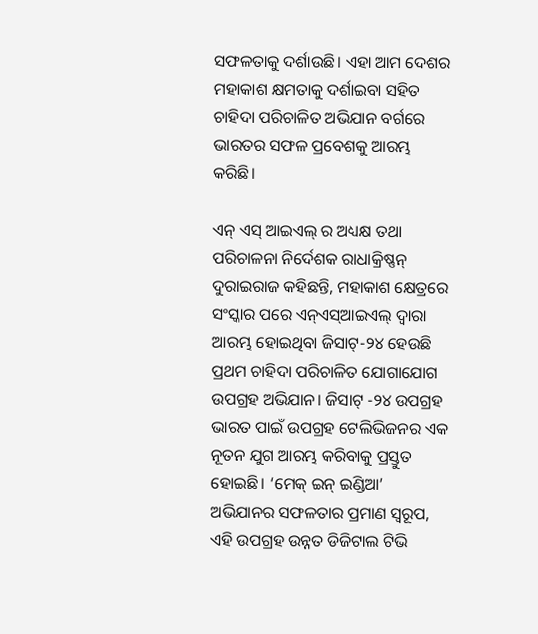ସଫଳତାକୁ ଦର୍ଶାଉଛି। ଏହା ଆମ ଦେଶର ମହାକାଶ କ୍ଷମତାକୁ ଦର୍ଶାଇବା ସହିତ ଚାହିଦା ପରିଚାଳିତ ଅଭିଯାନ ବର୍ଗରେ ଭାରତର ସଫଳ ପ୍ରବେଶକୁ ଆରମ୍ଭ କରିଛି।

ଏନ୍ ଏସ୍ ଆଇଏଲ୍ ର ଅଧ୍ୟକ୍ଷ ତଥା ପରିଚାଳନା ନିର୍ଦେଶକ ରାଧାକ୍ରିଷ୍ଣନ୍ ଦୁରାଇରାଜ କହିଛନ୍ତି, ମହାକାଶ କ୍ଷେତ୍ରରେ ସଂସ୍କାର ପରେ ଏନ୍ଏସ୍ଆଇଏଲ୍ ଦ୍ୱାରା ଆରମ୍ଭ ହୋଇଥିବା ଜିସାଟ୍-୨୪ ହେଉଛି ପ୍ରଥମ ଚାହିଦା ପରିଚାଳିତ ଯୋଗାଯୋଗ ଉପଗ୍ରହ ଅଭିଯାନ। ଜିସାଟ୍ -୨୪ ଉପଗ୍ରହ ଭାରତ ପାଇଁ ଉପଗ୍ରହ ଟେଲିଭିଜନର ଏକ ନୂତନ ଯୁଗ ଆରମ୍ଭ କରିବାକୁ ପ୍ରସ୍ତୁତ ହୋଇଛି। ‘ମେକ୍ ଇନ୍ ଇଣ୍ଡିଆ’ ଅଭିଯାନର ସଫଳତାର ପ୍ରମାଣ ସ୍ୱରୂପ, ଏହି ଉପଗ୍ରହ ଉନ୍ନତ ଡିଜିଟାଲ ଟିଭି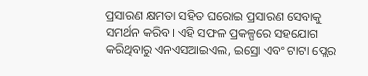ପ୍ରସାରଣ କ୍ଷମତା ସହିତ ଘରୋଇ ପ୍ରସାରଣ ସେବାକୁ ସମର୍ଥନ କରିବ। ଏହି ସଫଳ ପ୍ରକଳ୍ପରେ ସହଯୋଗ କରିଥିବାରୁ ଏନଏସଆଇଏଲ, ଇସ୍ରୋ ଏବଂ ଟାଟା ପ୍ଲେର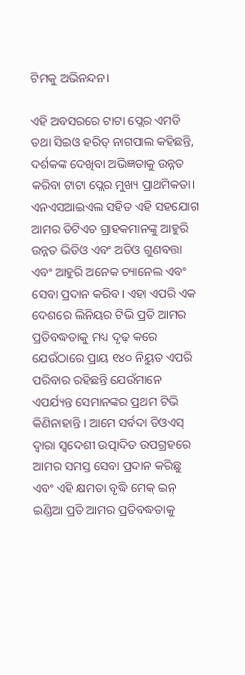ଟିମକୁ ଅଭିନନ୍ଦନ।

ଏହି ଅବସରରେ ଟାଟା ପ୍ଲେର ଏମଡି ତଥା ସିଇଓ ହରିତ୍ ନାଗପାଲ କହିଛନ୍ତି, ଦର୍ଶକଙ୍କ ଦେଖିବା ଅଭିଜ୍ଞତାକୁ ଉନ୍ନତ କରିବା ଟାଟା ପ୍ଲେର ମୁଖ୍ୟ ପ୍ରାଥମିକତା। ଏନଏସଆଇଏଲ ସହିତ ଏହି ସହଯୋଗ ଆମର ଡିଟିଏଚ ଗ୍ରାହକମାନଙ୍କୁ ଆହୁରି ଉନ୍ନତ ଭିଡିଓ ଏବଂ ଅଡିଓ ଗୁଣବତ୍ତା ଏବଂ ଆହୁରି ଅନେକ ଚ୍ୟାନେଲ ଏବଂ ସେବା ପ୍ରଦାନ କରିବ। ଏହା ଏପରି ଏକ ଦେଶରେ ଲିନିୟର ଟିଭି ପ୍ରତି ଆମର ପ୍ରତିବଦ୍ଧତାକୁ ମଧ୍ୟ ଦୃଢ଼ କରେ ଯେଉଁଠାରେ ପ୍ରାୟ ୧୪୦ ନିୟୁତ ଏପରି ପରିବାର ରହିଛନ୍ତି ଯେଉଁମାନେ ଏପର୍ଯ୍ୟନ୍ତ ସେମାନଙ୍କର ପ୍ରଥମ ଟିଭି କିଣିନାହାନ୍ତି । ଆମେ ସର୍ବଦା ଡିଓଏସ୍ ଦ୍ୱାରା ସ୍ୱଦେଶୀ ଉତ୍ପାଦିତ ଉପଗ୍ରହରେ ଆମର ସମସ୍ତ ସେବା ପ୍ରଦାନ କରିଛୁ ଏବଂ ଏହି କ୍ଷମତା ବୃଦ୍ଧି ମେକ୍ ଇନ୍ ଇଣ୍ଡିଆ ପ୍ରତି ଆମର ପ୍ରତିବଦ୍ଧତାକୁ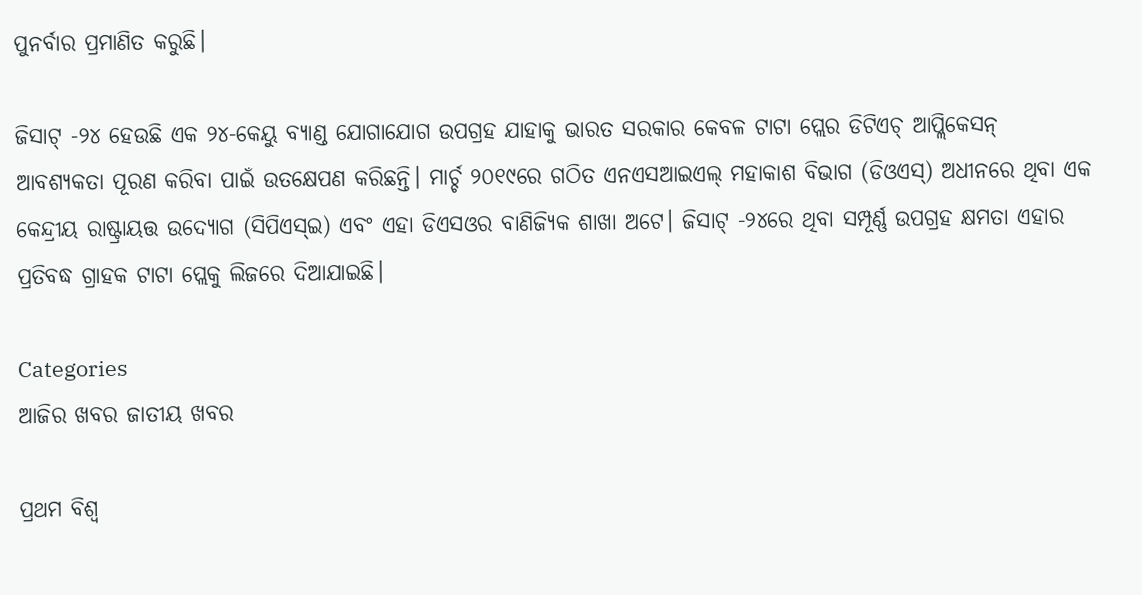ପୁନର୍ବାର ପ୍ରମାଣିତ କରୁଛି।

ଜିସାଟ୍ -୨୪ ହେଉଛି ଏକ ୨୪-କେୟୁ ବ୍ୟାଣ୍ଡ ଯୋଗାଯୋଗ ଉପଗ୍ରହ ଯାହାକୁ ଭାରତ ସରକାର କେବଳ ଟାଟା ପ୍ଲେର ଡିଟିଏଚ୍ ଆପ୍ଲିକେସନ୍ ଆବଶ୍ୟକତା ପୂରଣ କରିବା ପାଇଁ ଉତକ୍ଷେପଣ କରିଛନ୍ତି। ମାର୍ଚ୍ଚ ୨୦୧୯ରେ ଗଠିତ ଏନଏସଆଇଏଲ୍ ମହାକାଶ ବିଭାଗ (ଡିଓଏସ୍) ଅଧୀନରେ ଥିବା ଏକ କେନ୍ଦ୍ରୀୟ ରାଷ୍ଟ୍ରାୟତ୍ତ ଉଦ୍ୟୋଗ (ସିପିଏସ୍ଇ) ଏବଂ ଏହା ଡିଏସଓର ବାଣିଜ୍ୟିକ ଶାଖା ଅଟେ। ଜିସାଟ୍ -୨୪ରେ ଥିବା ସମ୍ପୂର୍ଣ୍ଣ ଉପଗ୍ରହ କ୍ଷମତା ଏହାର ପ୍ରତିବଦ୍ଧ ଗ୍ରାହକ ଟାଟା ପ୍ଲେକୁ ଲିଜରେ ଦିଆଯାଇଛି।

Categories
ଆଜିର ଖବର ଜାତୀୟ ଖବର

ପ୍ରଥମ ବିଶ୍ବ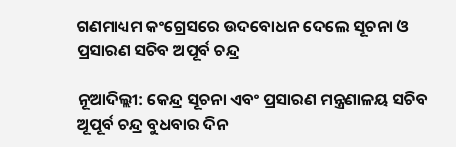ଗଣମାଧ୍ୟମ କଂଗ୍ରେସରେ ଉଦବୋଧନ ଦେଲେ ସୂଚନା ଓ ପ୍ରସାରଣ ସଚିବ ଅପୂର୍ବ ଚନ୍ଦ୍ର

ନୂଆଦିଲ୍ଲୀ: କେନ୍ଦ୍ର ସୂଚନା ଏବଂ ପ୍ରସାରଣ ମନ୍ତ୍ରଣାଳୟ ସଚିବ ଅୂପୂର୍ବ ଚନ୍ଦ୍ର ବୁଧବାର ଦିନ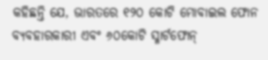କହିଛନ୍ତି ଯେ, ଭାରତରେ ୧୨୦ କୋଟି ମୋବାଇଲ ଫୋନ ବ୍ୟବହାରକାରୀ ଏବଂ ୬୦କୋଟି ସ୍ମାର୍ଟଫୋନ୍‌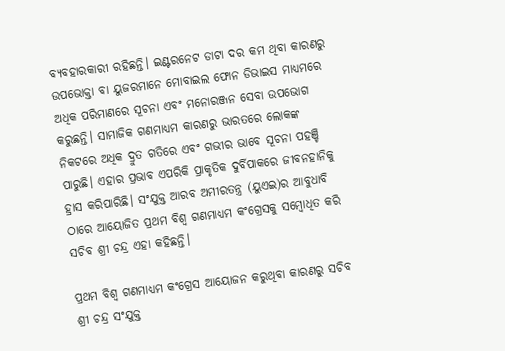ବ୍ୟବହାରକାରୀ ରହିଛନ୍ତି। ଇଣ୍ଟରନେଟ ଡାଟା ଦର କମ ଥିବା କାରଣରୁ ଉପଭୋକ୍ତା ବା ୟୁଜରମାନେ ମୋବାଇଲ ଫୋନ ଡିଭାଇସ ମାଧ୍ୟମରେ ଅଧିକ ପରିମାଣରେ ସୂଚନା ଏବଂ ମନୋରଞ୍ଜନ ସେବା ଉପଭୋଗ କରୁଛନ୍ତି। ସାମାଜିକ ଗଣମାଧ୍ୟମ କାରଣରୁ ଭାରତରେ ଲୋକଙ୍କ ନିକଟରେ ଅଧିକ ଦ୍ରୁତ ଗତିରେ ଏବଂ ଗଭୀର ଭାବେ ସୂଚନା ପହଞ୍ଚି ପାରୁଛି। ଏହାର ପ୍ରଭାବ ଏପରିକି ପ୍ରାକୃତିକ ଦୁର୍ବିପାକରେ ଜୀବନହାନିକୁ ହ୍ରାସ କରିପାରିଛି। ସଂଯୁକ୍ତ ଆରବ ଅମୀରତନ୍ତ୍ର (ୟୁଏଇ)ର ଆବୁଧାବି ଠାରେ ଆୟୋଜିତ ପ୍ରଥମ ବିଶ୍ବ ଗଣମାଧ୍ୟମ କଂଗ୍ରେସକୁ ସମ୍ବୋଧିତ କରି ସଚିବ ଶ୍ରୀ ଚନ୍ଦ୍ର ଏହା କହିଛନ୍ତି।

ପ୍ରଥମ ବିଶ୍ବ ଗଣମାଧ୍ୟମ କଂଗ୍ରେସ ଆୟୋଜନ କରୁଥିବା କାରଣରୁ ସଚିବ ଶ୍ରୀ ଚନ୍ଦ୍ର ସଂଯୁକ୍ତ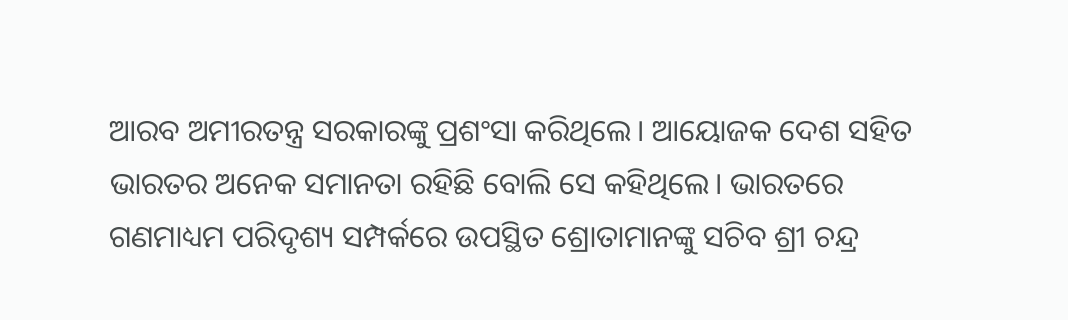ଆରବ ଅମୀରତନ୍ତ୍ର ସରକାରଙ୍କୁ ପ୍ରଶଂସା କରିଥିଲେ। ଆୟୋଜକ ଦେଶ ସହିତ ଭାରତର ଅନେକ ସମାନତା ରହିଛି ବୋଲି ସେ କହିଥିଲେ। ଭାରତରେ ଗଣମାଧ୍ୟମ ପରିଦୃଶ୍ୟ ସମ୍ପର୍କରେ ଉପସ୍ଥିତ ଶ୍ରୋତାମାନଙ୍କୁ ସଚିବ ଶ୍ରୀ ଚନ୍ଦ୍ର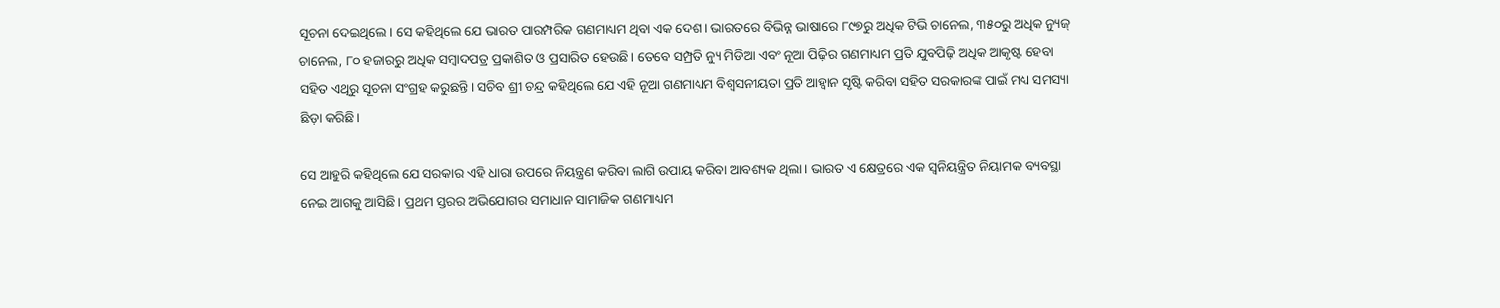ସୂଚନା ଦେଇଥିଲେ। ସେ କହିଥିଲେ ଯେ ଭାରତ ପାରମ୍ପରିକ ଗଣମାଧ୍ୟମ ଥିବା ଏକ ଦେଶ। ଭାରତରେ ବିଭିନ୍ନ ଭାଷାରେ ୮୯୭ରୁ ଅଧିକ ଟିଭି ଚାନେଲ, ୩୫୦ରୁ ଅଧିକ ନ୍ୟୁଜ୍‌ ଚାନେଲ, ୮୦ ହଜାରରୁ ଅଧିକ ସମ୍ବାଦପତ୍ର ପ୍ରକାଶିତ ଓ ପ୍ରସାରିତ ହେଉଛି। ତେବେ ସମ୍ପ୍ରତି ନ୍ୟୁ ମିଡିଆ ଏବଂ ନୂଆ ପିଢ଼ିର ଗଣମାଧ୍ୟମ ପ୍ରତି ଯୁବପିଢ଼ି ଅଧିକ ଆକୃଷ୍ଟ ହେବା ସହିତ ଏଥିରୁ ସୂଚନା ସଂଗ୍ରହ କରୁଛନ୍ତି। ସଚିବ ଶ୍ରୀ ଚନ୍ଦ୍ର କହିଥିଲେ ଯେ ଏହି ନୂଆ ଗଣମାଧ୍ୟମ ବିଶ୍ବସନୀୟତା ପ୍ରତି ଆହ୍ବାନ ସୃଷ୍ଟି କରିବା ସହିତ ସରକାରଙ୍କ ପାଇଁ ମଧ୍ୟ ସମସ୍ୟା ଛିଡ଼ା କରିଛି।

ସେ ଆହୁରି କହିଥିଲେ ଯେ ସରକାର ଏହି ଧାରା ଉପରେ ନିୟନ୍ତ୍ରଣ କରିବା ଲାଗି ଉପାୟ କରିବା ଆବଶ୍ୟକ ଥିଲା। ଭାରତ ଏ କ୍ଷେତ୍ରରେ ଏକ ସ୍ବନିୟନ୍ତ୍ରିତ ନିୟାମକ ବ୍ୟବସ୍ଥା ନେଇ ଆଗକୁ ଆସିଛି। ପ୍ରଥମ ସ୍ତରର ଅଭିଯୋଗର ସମାଧାନ ସାମାଜିକ ଗଣମାଧ୍ୟମ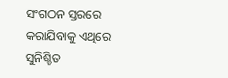ସଂଗଠନ ସ୍ତରରେ କରାଯିବାକୁ ଏଥିରେ ସୁନିଶ୍ଚିତ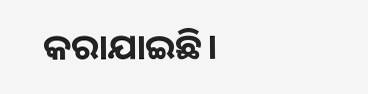କରାଯାଇଛି।